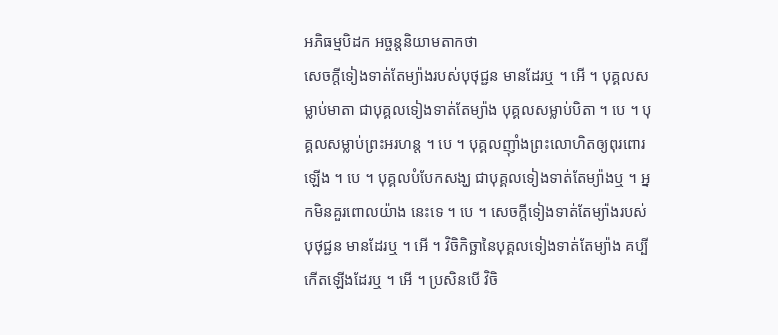អភិធម្មបិដក អច្ចន្តនិយាមតាកថា
សេចក្តីទៀងទាត់តែម្យ៉ាងរបស់បុថុជ្ជន មានដែរឬ ។ អើ ។ បុគ្គលសម្លាប់មាតា ជាបុគ្គលទៀងទាត់តែម្យ៉ាង បុគ្គលសម្លាប់បិតា ។ បេ ។ បុគ្គលសម្លាប់ព្រះអរហន្ត ។ បេ ។ បុគ្គលញ៉ាំងព្រះលោហិតឲ្យពុរពោរឡើង ។ បេ ។ បុគ្គលបំបែកសង្ឃ ជាបុគ្គលទៀងទាត់តែម្យ៉ាងឬ ។ អ្នកមិនគួរពោលយ៉ាង នេះទេ ។ បេ ។ សេចក្តីទៀងទាត់តែម្យ៉ាងរបស់បុថុជ្ជន មានដែរឬ ។ អើ ។ វិចិកិច្ឆានៃបុគ្គលទៀងទាត់តែម្យ៉ាង គប្បីកើតឡើងដែរឬ ។ អើ ។ ប្រសិនបើ វិចិ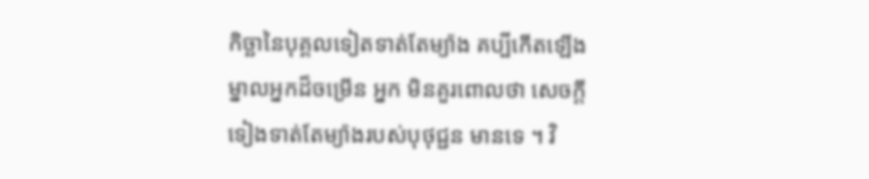កិច្ឆានៃបុគ្គលទៀតទាត់តែម្យ៉ាង គប្បីកើតឡើង ម្នាលអ្នកដ៏ចម្រើន អ្នក មិនគួរពោលថា សេចក្តីទៀងទាត់តែម្យ៉ាងរបស់បុថុជ្ជន មានទេ ។ វិ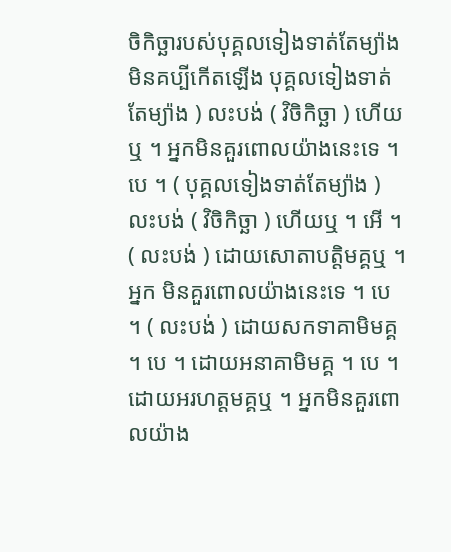ចិកិច្ឆារបស់បុគ្គលទៀងទាត់តែម្យ៉ាង មិនគប្បីកើតឡើង បុគ្គលទៀងទាត់តែម្យ៉ាង ) លះបង់ ( វិចិកិច្ឆា ) ហើយឬ ។ អ្នកមិនគួរពោលយ៉ាងនេះទេ ។ បេ ។ ( បុគ្គលទៀងទាត់តែម្យ៉ាង ) លះបង់ ( វិចិកិច្ឆា ) ហើយឬ ។ អើ ។ ( លះបង់ ) ដោយសោតាបត្តិមគ្គឬ ។ អ្នក មិនគួរពោលយ៉ាងនេះទេ ។ បេ ។ ( លះបង់ ) ដោយសកទាគាមិមគ្គ ។ បេ ។ ដោយអនាគាមិមគ្គ ។ បេ ។ ដោយអរហត្តមគ្គឬ ។ អ្នកមិនគួរពោលយ៉ាង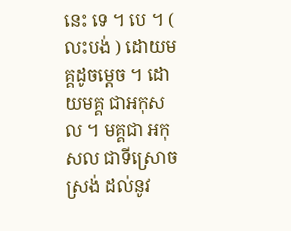នេះ ទេ ។ បេ ។ ( លះបង់ ) ដោយមគ្គដូចម្តេច ។ ដោយមគ្គ ជាអកុសល ។ មគ្គជា អកុសល ជាទីស្រោចស្រង់ ដល់នូវ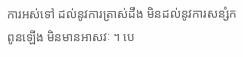ការអស់ទៅ ដល់នូវការត្រាស់ដឹង មិនដល់នូវការសន្សំកពូនឡើង មិនមានអាសវៈ ។ បេ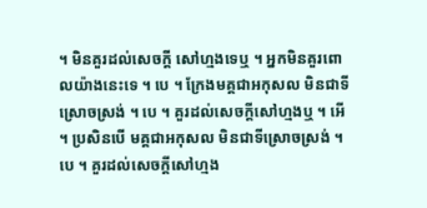។ មិនគួរដល់សេចក្តី សៅហ្មងទេឬ ។ អ្នកមិនគួរពោលយ៉ាងនេះទេ ។ បេ ។ ក្រែងមគ្គជាអកុសល មិនជាទីស្រោចស្រង់ ។ បេ ។ គួរដល់សេចក្តីសៅហ្មងឬ ។ អើ ។ ប្រសិនបើ មគ្គជាអកុសល មិនជាទីស្រោចស្រង់ ។ បេ ។ គួរដល់សេចក្តីសៅហ្មង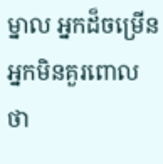ម្នាល អ្នកដ៏ចម្រើន អ្នកមិនគួរពោលថា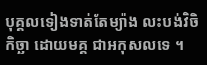បុគ្គលទៀងទាត់តែម្យ៉ាង លះបង់វិចិកិច្ឆា ដោយមគ្គ ជាអកុសលទេ ។